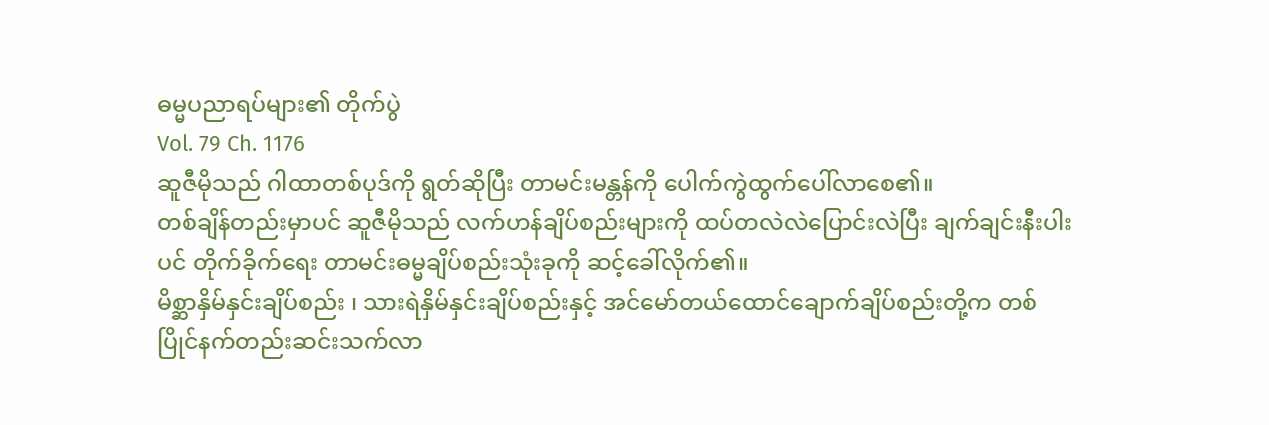ဓမ္မပညာရပ်များ၏ တိုက်ပွဲ
Vol. 79 Ch. 1176
ဆူဇီမိုသည် ဂါထာတစ်ပုဒ်ကို ရွတ်ဆိုပြီး တာမင်းမန္တန်ကို ပေါက်ကွဲထွက်ပေါ်လာစေ၏။
တစ်ချိန်တည်းမှာပင် ဆူဇီမိုသည် လက်ဟန်ချိပ်စည်းများကို ထပ်တလဲလဲပြောင်းလဲပြီး ချက်ချင်းနီးပါးပင် တိုက်ခိုက်ရေး တာမင်းဓမ္မချိပ်စည်းသုံးခုကို ဆင့်ခေါ်လိုက်၏။
မိစ္ဆာနှိမ်နှင်းချိပ်စည်း ၊ သားရဲနှိမ်နှင်းချိပ်စည်းနှင့် အင်မော်တယ်ထောင်ချောက်ချိပ်စည်းတို့က တစ်ပြိုင်နက်တည်းဆင်းသက်လာ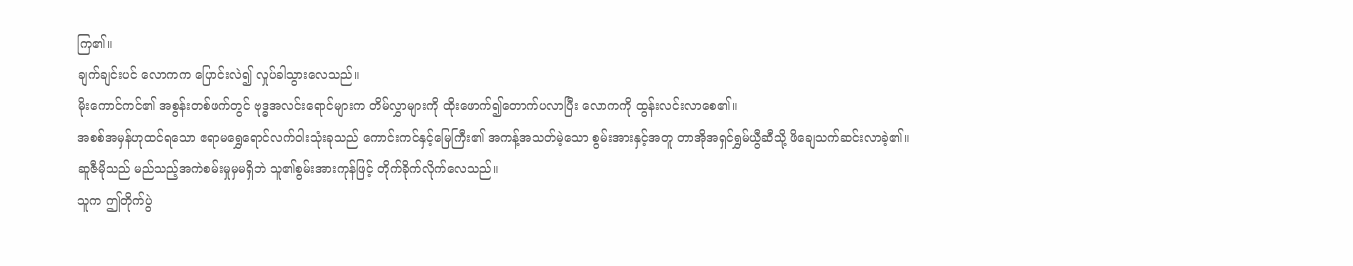ကြ၏။
ချက်ချင်းပင် လောကက ပြောင်းလဲ၍ လှုပ်ခါသွားလေသည်။
မိုးကောင်ကင်၏ အစွန်းတစ်ဖက်တွင် ဗုဒ္ဓအလင်းရောင်များက တိမ်လွှာများကို ထိုးဖောက်၍တောက်ပလာပြီး လောကကို ထွန်းလင်းလာစေ၏။
အစစ်အမှန်ဟုထင်ရသော ဧရာမရွှေရောင်လက်ဝါးသုံးခုသည် ကောင်းကင်နှင့်မြေကြီး၏ အကန့်အသတ်မဲ့သော စွမ်းအားနှင့်အတူ တာအိုအရှင်ရွှမ်ယွီဆီသို့ ဖိချေသက်ဆင်းလာခဲ့၏။
ဆူဇီမိုသည် မည်သည့်အကဲစမ်းမှုမှမရှိဘဲ သူ၏စွမ်းအားကုန်ဖြင့် တိုက်ခိုက်လိုက်လေသည်။
သူက ဤတိုက်ပွဲ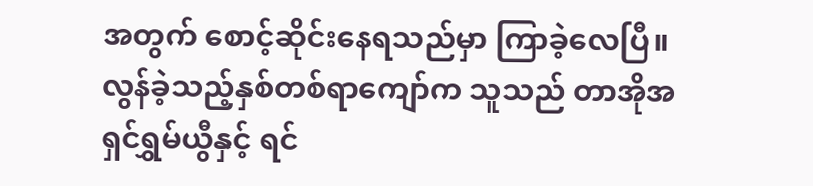အတွက် စောင့်ဆိုင်းနေရသည်မှာ ကြာခဲ့လေပြီ။
လွန်ခဲ့သည့်နှစ်တစ်ရာကျော်က သူသည် တာအိုအရှင်ရွှမ်ယွီနှင့် ရင်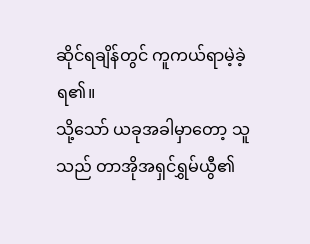ဆိုင်ရချိန်တွင် ကူကယ်ရာမဲ့ခဲ့ရ၏။
သို့သော် ယခုအခါမှာတော့ သူသည် တာအိုအရှင်ရွှမ်ယွီ၏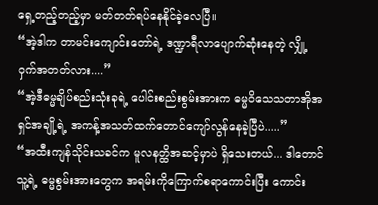ရှေ့တည့်တည့်မှာ မတ်တတ်ရပ်နေနိုင်ခဲ့လေပြီ။
“အဲ့ဒါက တာမင်းကျောင်းတော်ရဲ့ ဒဏ္ဍာရီလာပျောက်ဆုံးနေတဲ့ လျှို့ဝှက်အတတ်လား....”
“အဲ့ဒီဓမ္မချိပ်စည်းသုံးခုရဲ့ ပေါင်းစည်းစွမ်းအားက ဓမ္မဝိသေသတာအိုအရှင်အချို့ရဲ့ အကန့်အသတ်ထက်တောင်ကျော်လွန်နေခဲ့ပြီပဲ.....”
“အထီးကျန်သိုင်းသခင်က မူလနတ္ထိအဆင့်မှာပဲ ရှိသေးတယ်... ဒါတောင် သူ့ရဲ့ ဓမ္မစွမ်းအားတွေက အရမ်းကိုကြောက်စရာကောင်းပြီး ကောင်း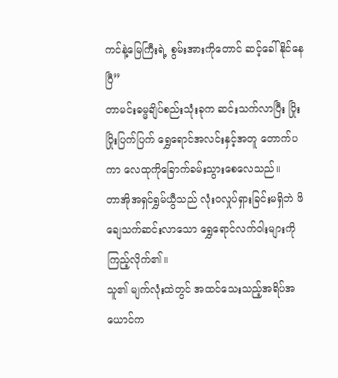ကင်နဲ့မြေကြီးရဲ့ စွမ်းအားကိုတောင် ဆင့်ခေါ်နိုင်နေပြီ”
တာမင်းဓမ္မချိပ်စည်းသုံးခုက ဆင်းသက်လာပြီး ပြိုးပြိုးပြက်ပြက် ရွှေရောင်အလင်းနှင့်အတူ တောက်ပကာ လေထုကိုခြောက်ခမ်းသွားစေလေသည်။
တာအိုအရှင်ရွှမ်ယွီသည် လုံးဝလှုပ်ရှားခြင်းမရှိဘဲ ဖိချေသက်ဆင်းလာသော ရွှေရောင်လက်ဝါးများကို ကြည့်လိုက်၏။
သူ၏ မျက်လုံးထဲတွင် အထင်သေးသည့်အရိပ်အယောင်က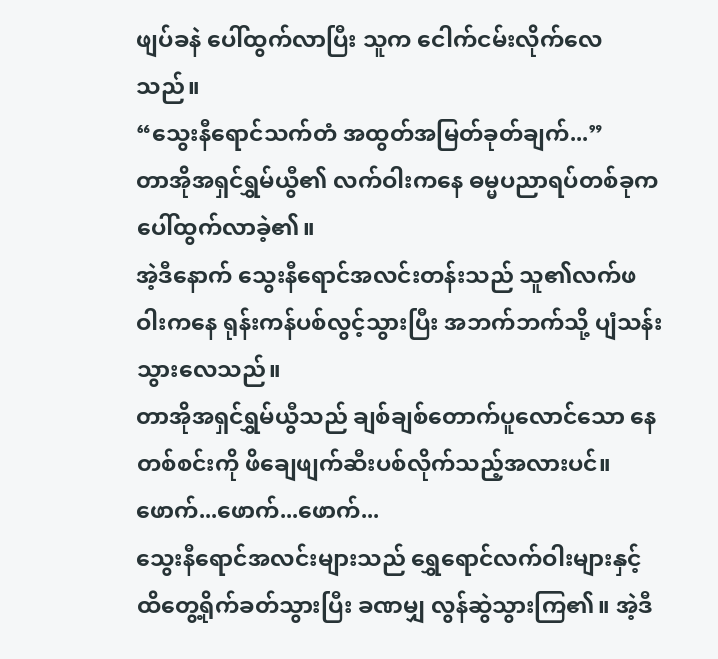ဖျပ်ခနဲ ပေါ်ထွက်လာပြီး သူက ငေါက်ငမ်းလိုက်လေသည်။
“သွေးနီရောင်သက်တံ အထွတ်အမြတ်ခုတ်ချက်...”
တာအိုအရှင်ရွှမ်ယွီ၏ လက်ဝါးကနေ ဓမ္မပညာရပ်တစ်ခုက ပေါ်ထွက်လာခဲ့၏။
အဲ့ဒီနောက် သွေးနီရောင်အလင်းတန်းသည် သူ၏လက်ဖဝါးကနေ ရုန်းကန်ပစ်လွင့်သွားပြီး အဘက်ဘက်သို့ ပျံသန်းသွားလေသည်။
တာအိုအရှင်ရွှမ်ယွီသည် ချစ်ချစ်တောက်ပူလောင်သော နေတစ်စင်းကို ဖိချေဖျက်ဆီးပစ်လိုက်သည့်အလားပင်။
ဖောက်...ဖောက်...ဖောက်...
သွေးနီရောင်အလင်းများသည် ရွှေရောင်လက်ဝါးများနှင့် ထိတွေ့ရိုက်ခတ်သွားပြီး ခဏမျှ လွန်ဆွဲသွားကြ၏။ အဲ့ဒီ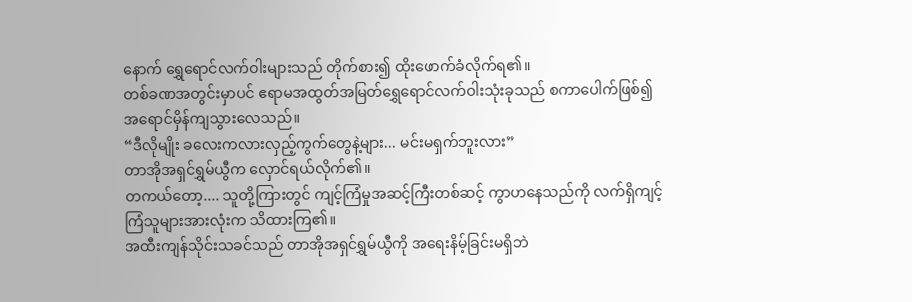နောက် ရွှေရောင်လက်ဝါးများသည် တိုက်စား၍ ထိုးဖောက်ခံလိုက်ရ၏။
တစ်ခဏအတွင်းမှာပင် ဧရာမအထွတ်အမြတ်ရွှေရောင်လက်ဝါးသုံးခုသည် စကာပေါက်ဖြစ်၍ အရောင်မှိန်ကျသွားလေသည်။
“ဒီလိုမျိုး ခလေးကလားလှည့်ကွက်တွေနဲ့များ... မင်းမရှက်ဘူးလား”
တာအိုအရှင်ရွှမ်ယွီက လှောင်ရယ်လိုက်၏။
တကယ်တော့.... သူတို့ကြားတွင် ကျင့်ကြံမှုအဆင့်ကြီးတစ်ဆင့် ကွာဟနေသည်ကို လက်ရှိကျင့်ကြံသူများအားလုံးက သိထားကြ၏။
အထီးကျန်သိုင်းသခင်သည် တာအိုအရှင်ရွှမ်ယွီကို အရေးနိမ့်ခြင်းမရှိဘဲ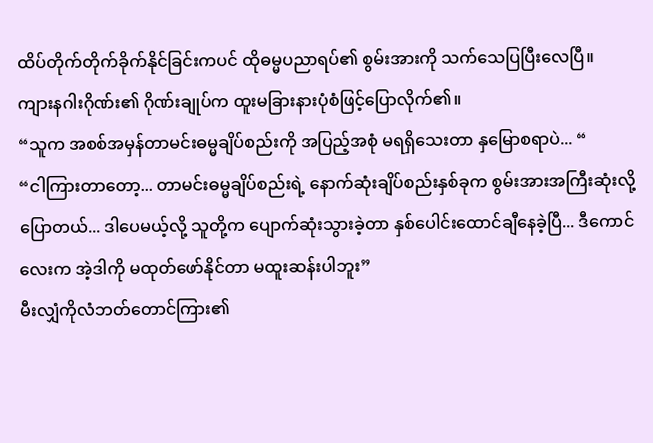ထိပ်တိုက်တိုက်ခိုက်နိုင်ခြင်းကပင် ထိုဓမ္မပညာရပ်၏ စွမ်းအားကို သက်သေပြပြီးလေပြီ။
ကျားနဂါးဂိုဏ်း၏ ဂိုဏ်းချုပ်က ထူးမခြားနားပုံစံဖြင့်ပြောလိုက်၏။
“သူက အစစ်အမှန်တာမင်းဓမ္မချိပ်စည်းကို အပြည့်အစုံ မရရှိသေးတာ နှမြောစရာပဲ... “
“ငါကြားတာတော့... တာမင်းဓမ္မချိပ်စည်းရဲ့ နောက်ဆုံးချိပ်စည်းနှစ်ခုက စွမ်းအားအကြီးဆုံးလို့ပြောတယ်... ဒါပေမယ့်လို့ သူတို့က ပျောက်ဆုံးသွားခဲ့တာ နှစ်ပေါင်းထောင်ချီနေခဲ့ပြီ... ဒီကောင်လေးက အဲ့ဒါကို မထုတ်ဖော်နိုင်တာ မထူးဆန်းပါဘူး”
မီးလျှံကိုလံဘတ်တောင်ကြား၏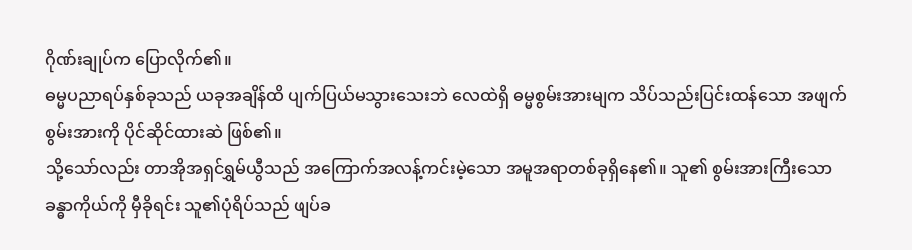ဂိုဏ်းချုပ်က ပြောလိုက်၏။
ဓမ္မပညာရပ်နှစ်ခုသည် ယခုအချိန်ထိ ပျက်ပြယ်မသွားသေးဘဲ လေထဲရှိ ဓမ္မစွမ်းအားမျက သိပ်သည်းပြင်းထန်သော အဖျက်စွမ်းအားကို ပိုင်ဆိုင်ထားဆဲ ဖြစ်၏။
သို့သော်လည်း တာအိုအရှင်ရွှမ်ယွီသည် အကြောက်အလန့်ကင်းမဲ့သော အမူအရာတစ်ခုရှိနေ၏။ သူ၏ စွမ်းအားကြီးသော ခန္ဓာကိုယ်ကို မှီခိုရင်း သူ၏ပုံရိပ်သည် ဖျပ်ခ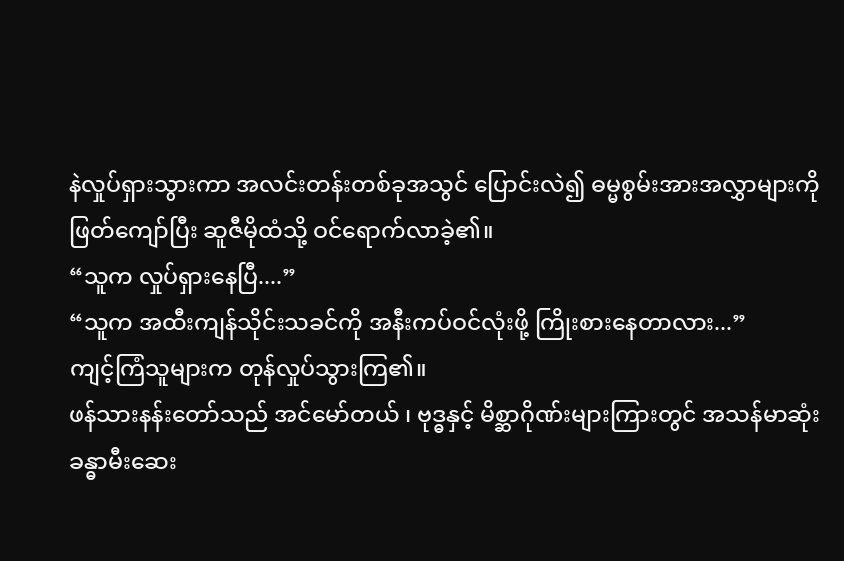နဲလှုပ်ရှားသွားကာ အလင်းတန်းတစ်ခုအသွင် ပြောင်းလဲ၍ ဓမ္မစွမ်းအားအလွှာများကို ဖြတ်ကျော်ပြီး ဆူဇီမိုထံသို့ ဝင်ရောက်လာခဲ့၏။
“သူက လှုပ်ရှားနေပြီ....”
“သူက အထီးကျန်သိုင်းသခင်ကို အနီးကပ်ဝင်လုံးဖို့ ကြိုးစားနေတာလား...”
ကျင့်ကြံသူများက တုန်လှုပ်သွားကြ၏။
ဖန်သားနန်းတော်သည် အင်မော်တယ် ၊ ဗုဒ္ဓနှင့် မိစ္ဆာဂိုဏ်းများကြားတွင် အသန်မာဆုံး ခန္ဓာမီးဆေး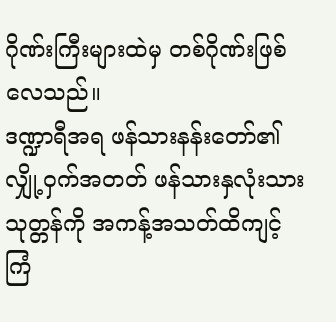ဂိုဏ်းကြီးများထဲမှ တစ်ဂိုဏ်းဖြစ်လေသည်။
ဒဏ္ဍာရီအရ ဖန်သားနန်းတော်၏ လျှို့ဝှက်အတတ် ဖန်သားနှလုံးသားသုတ္တန်ကို အကန့်အသတ်ထိကျင့်ကြံ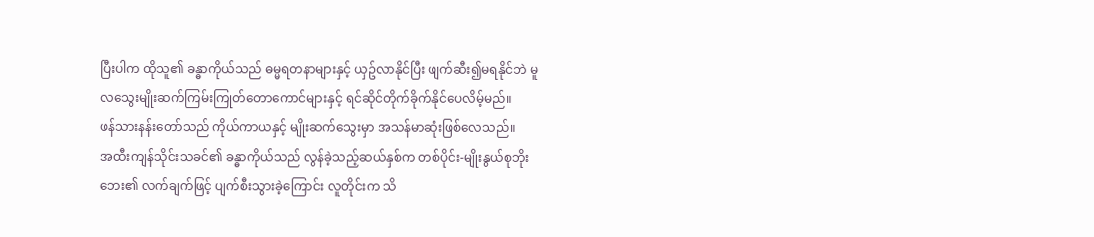ပြီးပါက ထိုသူ၏ ခန္ဓာကိုယ်သည် ဓမ္မရတနာများနှင့် ယှဥ်လာနိုင်ပြီး ဖျက်ဆီး၍မရနိုင်ဘဲ မူလသွေးမျိုးဆက်ကြမ်းကြုတ်တောကောင်များနှင့် ရင်ဆိုင်တိုက်ခိုက်နိုင်ပေလိမ့်မည်။
ဖန်သားနန်းတော်သည် ကိုယ်ကာယနှင့် မျိုးဆက်သွေးမှာ အသန်မာဆုံးဖြစ်လေသည်။
အထီးကျန်သိုင်းသခင်၏ ခန္ဓာကိုယ်သည် လွန်ခဲ့သည့်ဆယ်နှစ်က တစ်ပိုင်း-မျိုးနွယ်စုဘိုးဘေး၏ လက်ချက်ဖြင့် ပျက်စီးသွားခဲ့ကြောင်း လူတိုင်းက သိ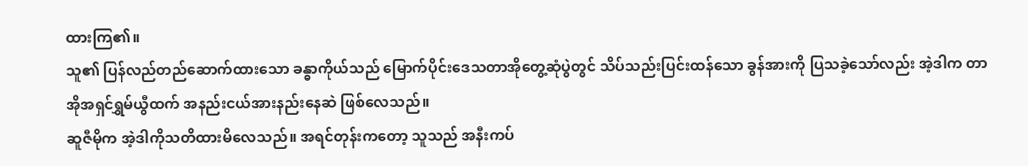ထားကြ၏။
သူ၏ ပြန်လည်တည်ဆောက်ထားသော ခန္ဓာကိုယ်သည် မြောက်ပိုင်းဒေသတာအိုတွေ့ဆုံပွဲတွင် သိပ်သည်းပြင်းထန်သော ခွန်အားကို ပြသခဲ့သော်လည်း အဲ့ဒါက တာအိုအရှင်ရွှမ်ယွီထက် အနည်းငယ်အားနည်းနေဆဲ ဖြစ်လေသည်။
ဆူဇီမိုက အဲ့ဒါကိုသတိထားမိလေသည်။ အရင်တုန်းကတော့ သူသည် အနီးကပ်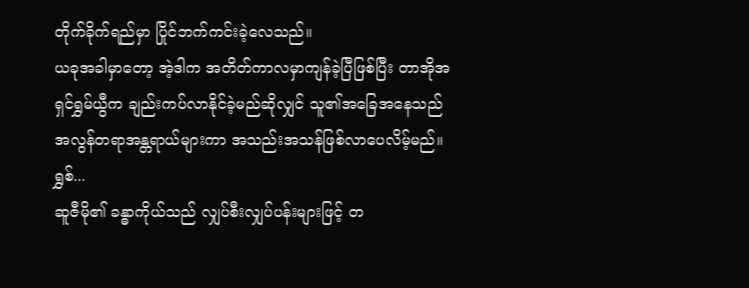တိုက်ခိုက်ရည်မှာ ပြိုင်ဘက်ကင်းခဲ့လေသည်။
ယခုအခါမှာတော့ အဲ့ဒါက အတိတ်ကာလမှာကျန်ခဲ့ပြီဖြစ်ပြီး တာအိုအရှင်ရွှမ်ယွီက ချည်းကပ်လာနိုင်ခဲ့မည်ဆိုလျှင် သူ၏အခြေအနေသည် အလွန်တရာအန္တရာယ်များကာ အသည်းအသန်ဖြစ်လာပေလိမ့်မည်။
ရွှစ်...
ဆူဇီမို၏ ခန္ဓာကိုယ်သည် လျှပ်စီးလျှပ်ပန်းများဖြင့် တ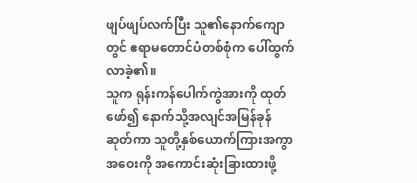ဖျပ်ဖျပ်လက်ပြီး သူ၏နောက်ကျောတွင် ဧရာမတောင်ပံတစ်စုံက ပေါ်ထွက်လာခဲ့၏။
သူက ရုန်းကန်ပေါက်ကွဲအားကို ထုတ်ဖော်၍ နောက်သို့အလျင်အမြန်ခုန်ဆုတ်ကာ သူတို့နှစ်ယောက်ကြားအကွာအဝေးကို အကောင်းဆုံးခြားထားဖို့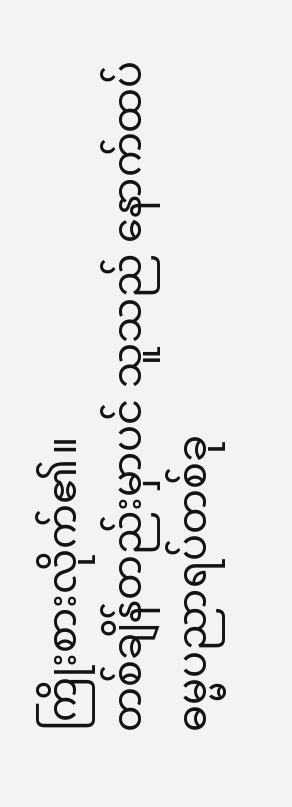ကြိုးစားလိုက်၏။
တစ်ချိန်တည်းမှာပင် သူသည် နောက်ထပ်ဓမ္မပညာရပ်တစ်ခု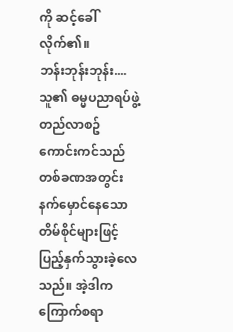ကို ဆင့်ခေါ်လိုက်၏။
ဘန်းဘုန်းဘုန်း....
သူ၏ ဓမ္မပညာရပ်ဖွဲ့တည်လာစဥ် ကောင်းကင်သည် တစ်ခဏအတွင်း နက်မှောင်နေသော တိမ်စိုင်များဖြင့် ပြည့်နှက်သွားခဲ့လေသည်။ အဲ့ဒါက ကြောက်စရာ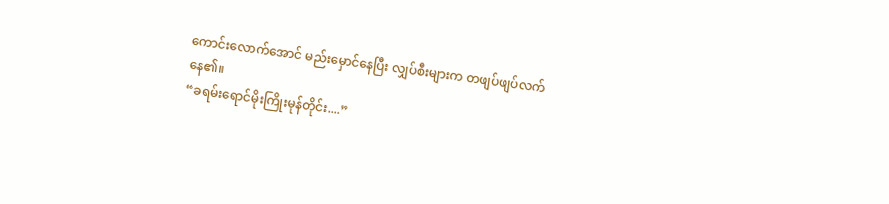ကောင်းလောက်အောင် မည်းမှောင်နေပြီး လျှပ်စီးများက တဖျပ်ဖျပ်လက်နေ၏။
“ခရမ်းရောင်မိုးကြိုးမုန်တိုင်း....”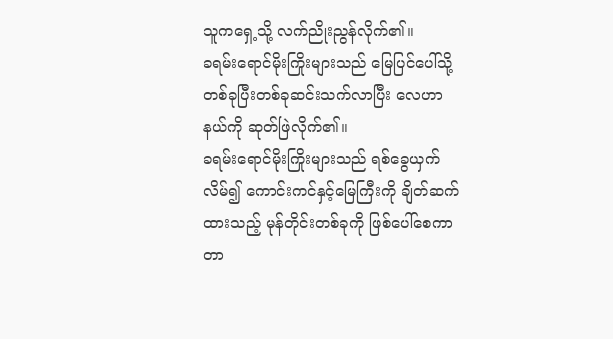သူကရှေ့သို့ လက်ညိုးညွန်လိုက်၏။
ခရမ်းရောင်မိုးကြိုးများသည် မြေပြင်ပေါ်သို့ တစ်ခုပြီးတစ်ခုဆင်းသက်လာပြီး လေဟာနယ်ကို ဆုတ်ဖြဲလိုက်၏။
ခရမ်းရောင်မိုးကြိုးများသည် ရစ်ခွေယှက်လိမ်၍ ကောင်းကင်နှင့်မြေကြီးကို ချိတ်ဆက်ထားသည့် မုန်တိုင်းတစ်ခုကို ဖြစ်ပေါ်စေကာ တာ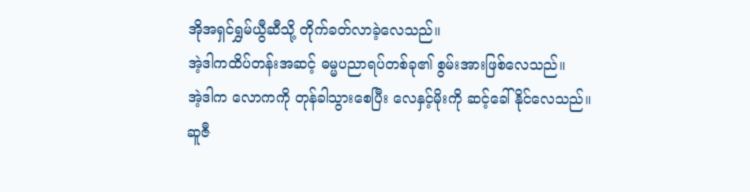အိုအရှင်ရွှမ်ယွီဆီသို့ တိုက်ခတ်လာခဲ့လေသည်။
အဲ့ဒါကထိပ်တန်းအဆင့် ဓမ္မပညာရပ်တစ်ခု၏ စွမ်းအားဖြစ်လေသည်။
အဲ့ဒါက လောကကို တုန်ခါသွားစေပြီး လေနှင့်မိုးကို ဆင့်ခေါ်နိုင်လေသည်။
ဆူဇီ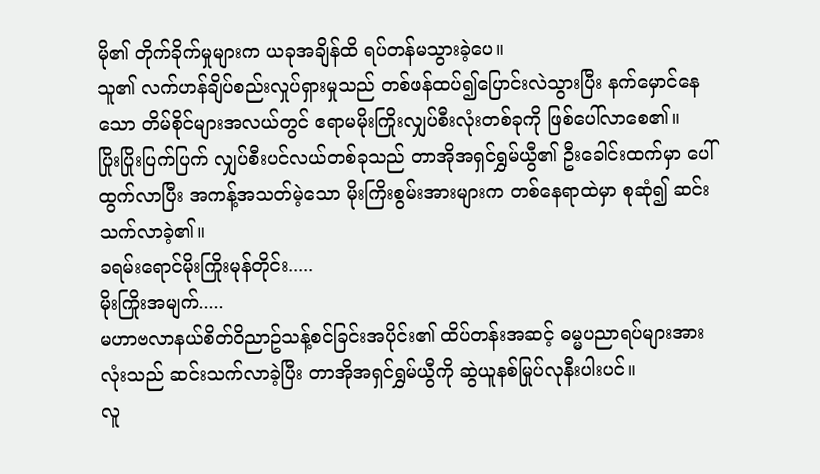မို၏ တိုက်ခိုက်မှုများက ယခုအချိန်ထိ ရပ်တန်မသွားခဲ့ပေ။
သူ၏ လက်ဟန်ချိပ်စည်းလှုပ်ရှားမှုသည် တစ်ဖန်ထပ်၍ပြောင်းလဲသွားပြီး နက်မှောင်နေသော တိမ်စိုင်များအလယ်တွင် ဧရာမမိုးကြိုးလျှပ်စီးလုံးတစ်ခုကို ဖြစ်ပေါ်လာစေ၏။
ပြိုးပြိုးပြက်ပြက် လျှပ်စီးပင်လယ်တစ်ခုသည် တာအိုအရှင်ရွှမ်ယွီ၏ ဦးခေါင်းထက်မှာ ပေါ်ထွက်လာပြီး အကန့်အသတ်မဲ့သော မိုးကြိးစွမ်းအားများက တစ်နေရာထဲမှာ စုဆုံ၍ ဆင်းသက်လာခဲ့၏။
ခရမ်းရောင်မိုးကြိုးမုန်တိုင်း.....
မိုးကြိုးအမျက်.....
မဟာဗလာနယ်စိတ်ဝိညာဥ်သန့်စင်ခြင်းအပိုင်း၏ ထိပ်တန်းအဆင့် ဓမ္မပညာရပ်များအားလုံးသည် ဆင်းသက်လာခဲ့ပြီး တာအိုအရှင်ရွှမ်ယွီကို ဆွဲယူနစ်မြုပ်လုနီးပါးပင်။
လူ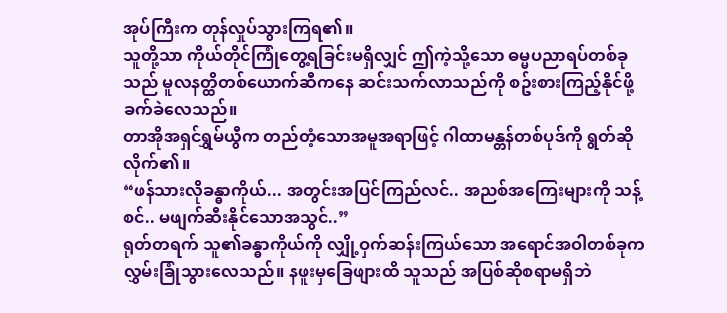အုပ်ကြီးက တုန်လှုပ်သွားကြရ၏။
သူတို့သာ ကိုယ်တိုင်ကြုံတွေ့ရခြင်းမရှိလျှင် ဤကဲ့သို့သော ဓမ္မပညာရပ်တစ်ခုသည် မူလနတ္ထိတစ်ယောက်ဆီကနေ ဆင်းသက်လာသည်ကို စဥ်းစားကြည့်နိုင်ဖို့ ခက်ခဲလေသည်။
တာအိုအရှင်ရွှမ်ယွီက တည်တံ့သောအမူအရာဖြင့် ဂါထာမန္တန်တစ်ပုဒ်ကို ရွတ်ဆိုလိုက်၏။
“ဖန်သားလိုခန္ဓာကိုယ်... အတွင်းအပြင်ကြည်လင်.. အညစ်အကြေးများကို သန့်စင်.. မဖျက်ဆီးနိုင်သောအသွင်..”
ရုတ်တရက် သူ၏ခန္ဓာကိုယ်ကို လျှို့ဝှက်ဆန်းကြယ်သော အရောင်အဝါတစ်ခုက လွှမ်းခြုံသွားလေသည်။ နဖူးမှခြေဖျားထိ သူသည် အပြစ်ဆိုစရာမရှိဘဲ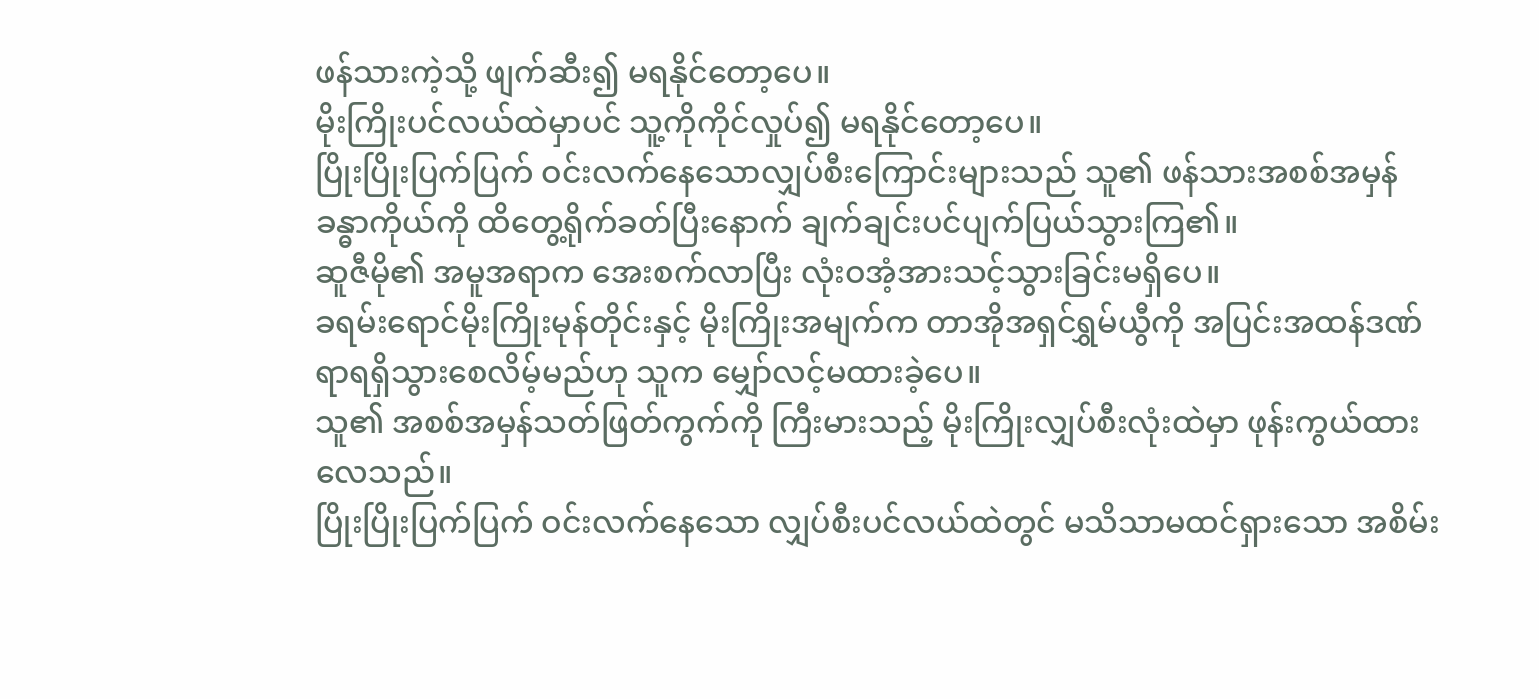ဖန်သားကဲ့သို့ ဖျက်ဆီး၍ မရနိုင်တော့ပေ။
မိုးကြိုးပင်လယ်ထဲမှာပင် သူ့ကိုကိုင်လှုပ်၍ မရနိုင်တော့ပေ။
ပြိုးပြိုးပြက်ပြက် ဝင်းလက်နေသောလျှပ်စီးကြောင်းများသည် သူ၏ ဖန်သားအစစ်အမှန်ခန္ဓာကိုယ်ကို ထိတွေ့ရိုက်ခတ်ပြီးနောက် ချက်ချင်းပင်ပျက်ပြယ်သွားကြ၏။
ဆူဇီမို၏ အမူအရာက အေးစက်လာပြီး လုံးဝအံ့အားသင့်သွားခြင်းမရှိပေ။
ခရမ်းရောင်မိုးကြိုးမုန်တိုင်းနှင့် မိုးကြိုးအမျက်က တာအိုအရှင်ရွှမ်ယွီကို အပြင်းအထန်ဒဏ်ရာရရှိသွားစေလိမ့်မည်ဟု သူက မျှော်လင့်မထားခဲ့ပေ။
သူ၏ အစစ်အမှန်သတ်ဖြတ်ကွက်ကို ကြီးမားသည့် မိုးကြိုးလျှပ်စီးလုံးထဲမှာ ဖုန်းကွယ်ထားလေသည်။
ပြိုးပြိုးပြက်ပြက် ဝင်းလက်နေသော လျှပ်စီးပင်လယ်ထဲတွင် မသိသာမထင်ရှားသော အစိမ်း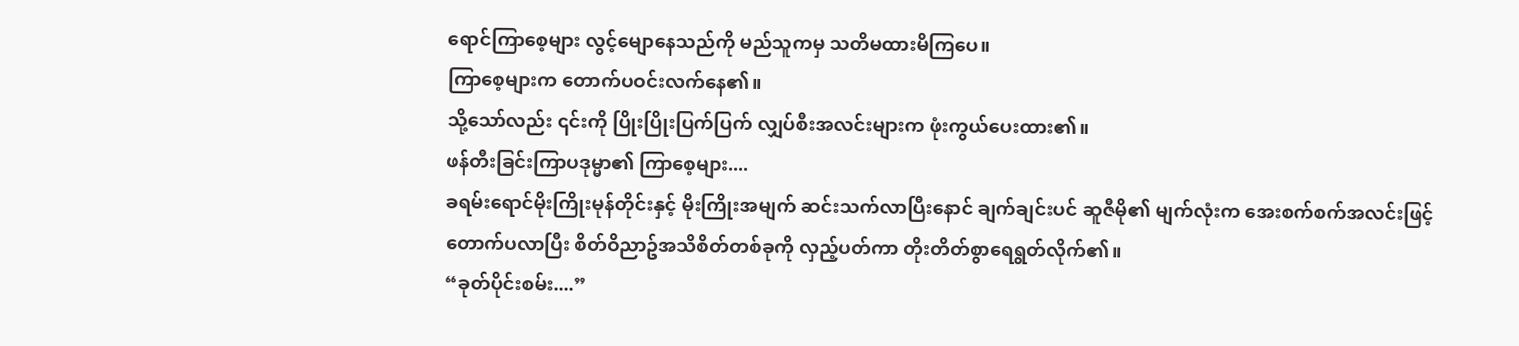ရောင်ကြာစေ့များ လွင့်မျောနေသည်ကို မည်သူကမှ သတိမထားမိကြပေ။
ကြာစေ့များက တောက်ပဝင်းလက်နေ၏။
သို့သော်လည်း ၎င်းကို ပြိုးပြိုးပြက်ပြက် လျှပ်စီးအလင်းများက ဖုံးကွယ်ပေးထား၏။
ဖန်တီးခြင်းကြာပဒုမ္မာ၏ ကြာစေ့များ....
ခရမ်းရောင်မိုးကြိုးမုန်တိုင်းနှင့် မိုးကြိုးအမျက် ဆင်းသက်လာပြီးနောင် ချက်ချင်းပင် ဆူဇီမို၏ မျက်လုံးက အေးစက်စက်အလင်းဖြင့် တောက်ပလာပြီး စိတ်ဝိညာဥ်အသိစိတ်တစ်ခုကို လှည့်ပတ်ကာ တိုးတိတ်စွာရေရွတ်လိုက်၏။
“ခုတ်ပိုင်းစမ်း....”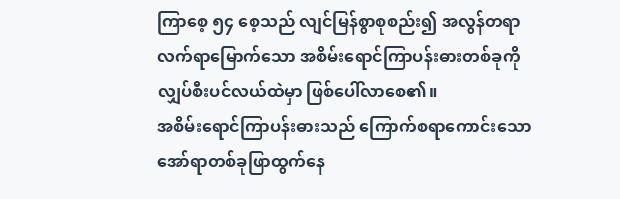ကြာစေ့ ၅၄ စေ့သည် လျင်မြန်စွာစုစည်း၍ အလွန်တရာလက်ရာမြောက်သော အစိမ်းရောင်ကြာပန်းဓားတစ်ခုကို လျှပ်စီးပင်လယ်ထဲမှာ ဖြစ်ပေါ်လာစေ၏။
အစိမ်းရောင်ကြာပန်းဓားသည် ကြောက်စရာကောင်းသောအော်ရာတစ်ခုဖြာထွက်နေ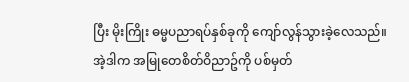ပြီး မိုးကြိုး ဓမ္မပညာရပ်နှစ်ခုကို ကျော်လွန်သွားခဲ့လေသည်။
အဲ့ဒါက အမြုတေစိတ်ဝိညာဥ်ကို ပစ်မှတ်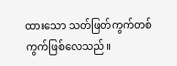ထားသော သတ်ဖြတ်ကွက်တစ်ကွက်ဖြစ်လေသည်။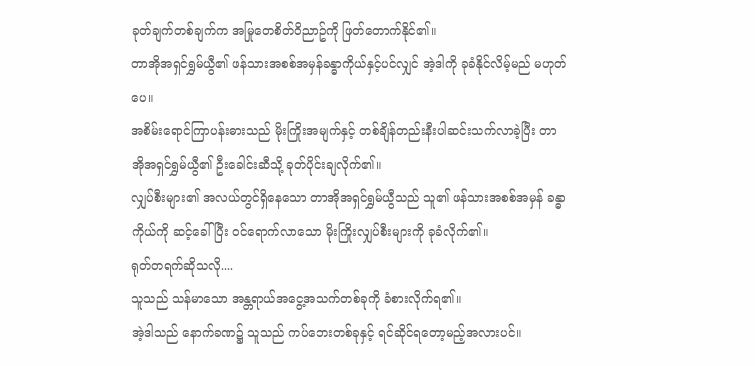ခုတ်ချက်တစ်ချက်က အမြုတေစိတ်ဝိညာဥ်ကို ဖြတ်တောက်နိုင်၏။
တာအိုအရှင်ရွှမ်ယွီ၏ ဖန်သားအစစ်အမှန်ခန္ဓာကိုယ်နှင့်ပင်လျှင် အဲ့ဒါကို ခုခံနိုင်လိမ့်မည် မဟုတ်ပေ။
အစိမ်းရောင်ကြာပန်းဓားသည် မိုးကြိုးအမျက်နှင့် တစ်ချိန်တည်းနီးပါဆင်းသက်လာခဲ့ပြီး တာအိုအရှင်ရွှမ်ယွီ၏ ဦးခေါင်းဆီသို့ ခုတ်ပိုင်းချလိုက်၏။
လျှပ်စီးများ၏ အလယ်တွင်ရှိနေသော တာအိုအရှင်ရွှမ်ယွီသည် သူ၏ ဖန်သားအစစ်အမှန် ခန္ဓာကိုယ်ကို ဆင့်ခေါ်ပြီး ဝင်ရောက်လာသော မိုးကြိုးလျှပ်စီးများကို ခုခံလိုက်၏။
ရုတ်တရက်ဆိုသလို....
သူသည် သန်မာသော အန္တရာယ်အငွေ့အသက်တစ်ခုကို ခံစားလိုက်ရ၏။
အဲ့ဒါသည် နောက်ခဏ၌ သူသည် ကပ်ဘေးတစ်ခုနှင့် ရင်ဆိုင်ရတော့မည့်အလားပင်။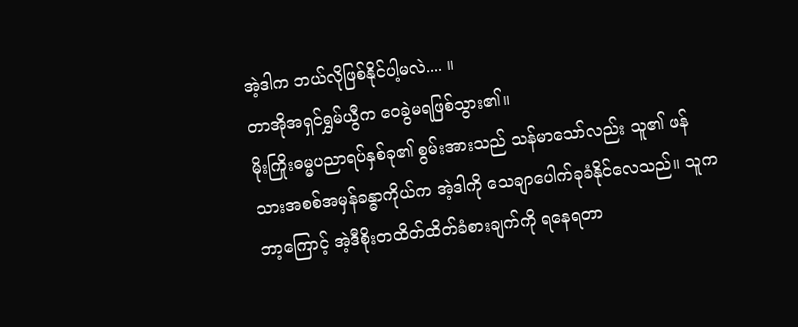အဲ့ဒါက ဘယ်လိုဖြစ်နိုင်ပါ့မလဲ.... ။
တာအိုအရှင်ရွှမ်ယွီက ဝေခွဲမရဖြစ်သွား၏။
မိုးကြိုးဓမ္မပညာရပ်နှစ်ခု၏ စွမ်းအားသည် သန်မာသော်လည်း သူ၏ ဖန်သားအစစ်အမှန်ခန္ဓာကိုယ်က အဲ့ဒါကို သေချာပေါက်ခုခံနိုင်လေသည်။ သူက ဘာ့ကြောင့် အဲ့ဒီစိုးတထိတ်ထိတ်ခံစားချက်ကို ရနေရတာ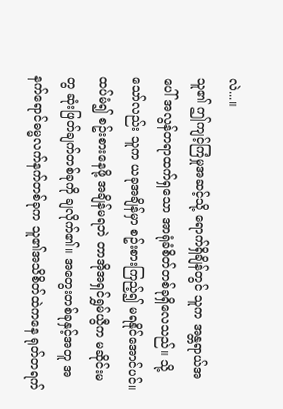လဲ...။
သူ၏ ဤကျင့်ကြံမှုအဆင့်သို့ ရောက်ရှိချိန်တွင် သူက အန္တရာယ်အပေါ် အလွန်တရာထက်ရှသော အာရုံခံစိတ်တစ်ခုရှိလေသည်။ သို့သော်လည်း သူက ယခုအချိန်မှာ စဥ်းစားကြည့်၍ မရနိုင်အောင်ပင်။
ထပ်မံ၍ စဥ်းစားနေဖို့ အချိန်မရဘဲ တာအိုအရှင်ရွှမ်ယွီက မဆိုင်းမတွ ဆုံးဖြတ်ချက်တစ်ခုကို ချလိုက်၏။ အတွေးတစ်ခုနှင့်အတူ အနက်ရောင်ဓမ္မလက်နက်တစ်ခုက သူ၏အသိစိတ်ထဲကနေ ရုတ်တရက်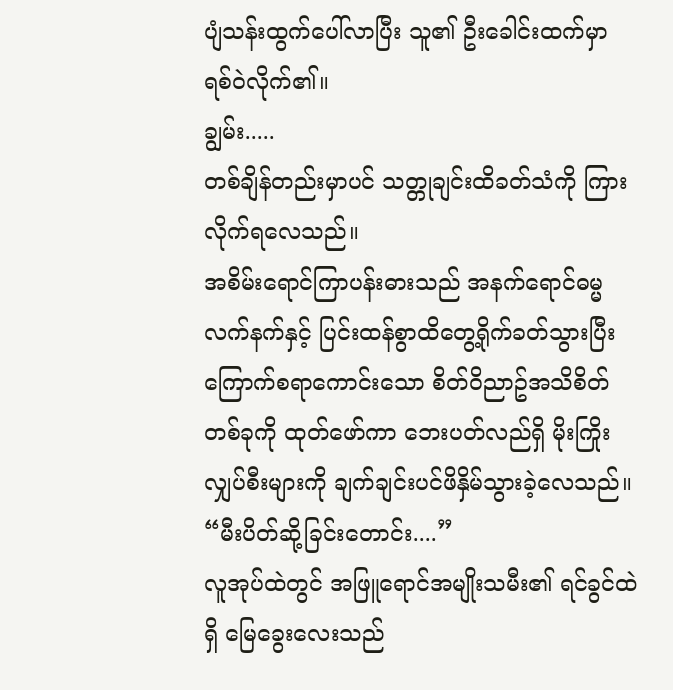ပျံသန်းထွက်ပေါ်လာပြီး သူ၏ ဦးခေါင်းထက်မှာ ရစ်ဝဲလိုက်၏။
ချွမ်း.....
တစ်ချိန်တည်းမှာပင် သတ္တုချင်းထိခတ်သံကို ကြားလိုက်ရလေသည်။
အစိမ်းရောင်ကြာပန်းဓားသည် အနက်ရောင်ဓမ္မလက်နက်နှင့် ပြင်းထန်စွာထိတွေ့ရိုက်ခတ်သွားပြီး ကြောက်စရာကောင်းသော စိတ်ဝိညာဥ်အသိစိတ်တစ်ခုကို ထုတ်ဖော်ကာ ဘေးပတ်လည်ရှိ မိုးကြိုးလျှပ်စီးများကို ချက်ချင်းပင်ဖိနှိမ်သွားခဲ့လေသည်။
“မီးပိတ်ဆို့ခြင်းတောင်း....”
လူအုပ်ထဲတွင် အဖြူရောင်အမျိုးသမီး၏ ရင်ခွင်ထဲရှိ မြေခွေးလေးသည်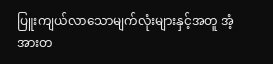ပြူးကျယ်လာသောမျက်လုံးများနှင့်အတူ အံ့အားတ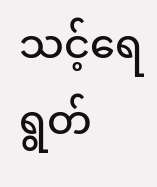သင့်ရေရွတ်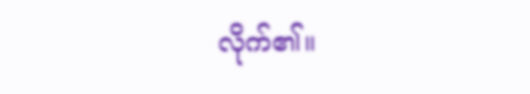လိုက်၏။